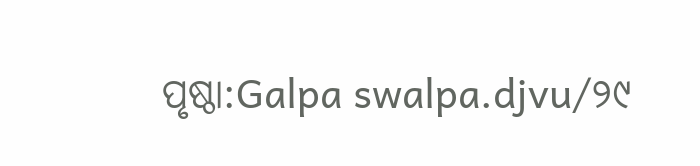ପୃଷ୍ଠା:Galpa swalpa.djvu/୨୯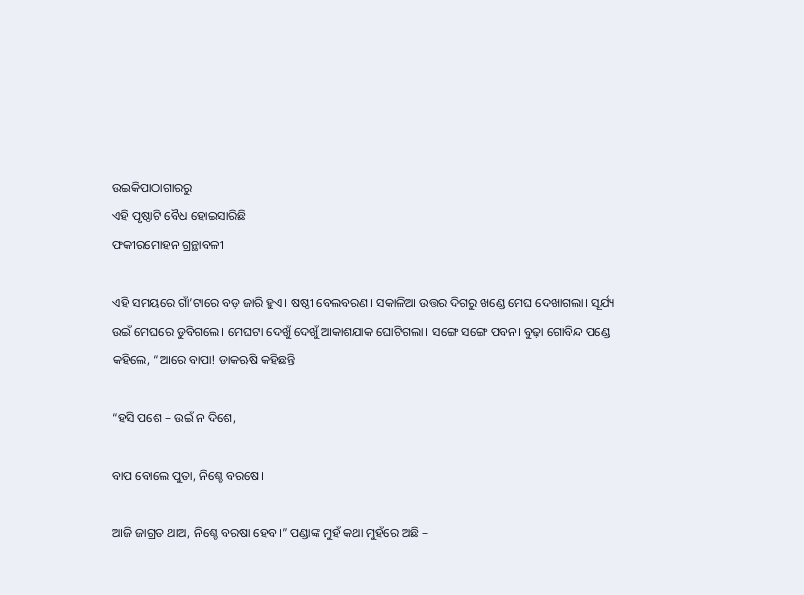ଉଇକିପାଠାଗାର‌ରୁ
ଏହି ପୃଷ୍ଠାଟି ବୈଧ ହୋଇସାରିଛି
ଫକୀରମୋହନ ଗ୍ରନ୍ଥାବଳୀ

ଏହି ସମୟରେ ଗାଁ’ଟାରେ ବଡ଼ ଜାରି ହୁଏ। ଷଷ୍ଠୀ ବେଲବରଣ। ସକାଳିଆ ଉତ୍ତର ଦିଗରୁ ଖଣ୍ଡେ ମେଘ ଦେଖାଗଲା। ସୂର୍ଯ୍ୟ ଉଇଁ ମେଘରେ ଡୁବିଗଲେ। ମେଘଟା ଦେଖୁଁ ଦେଖୁଁ ଆକାଶଯାକ ଘୋଟିଗଲା। ସଙ୍ଗେ ସଙ୍ଗେ ପବନ। ବୁଢ଼ା ଗୋବିନ୍ଦ ପଣ୍ଡେ କହିଲେ, “ଆରେ ବାପା! ଡାକଋଷି କହିଛନ୍ତି

“ହସି ପଶେ – ଉଇଁ ନ ଦିଶେ,

ବାପ ବୋଲେ ପୁତା, ନିଶ୍ଚେ ବରଷେ।

ଆଜି ଜାଗ୍ରତ ଥାଅ, ନିଶ୍ଚେ ବରଷା ହେବ।” ପଣ୍ଡାଙ୍କ ମୁହଁ କଥା ମୁହଁରେ ଅଛି –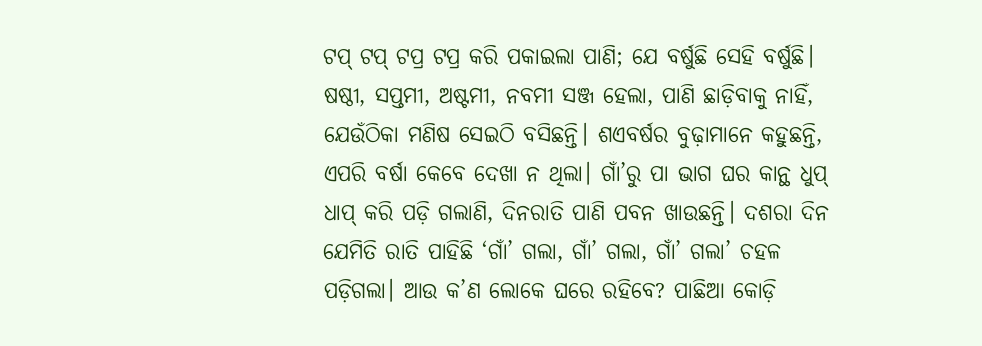ଟପ୍ ଟପ୍ ଟପ୍ର ଟପ୍ର କରି ପକାଇଲା ପାଣି; ଯେ ବର୍ଷୁଛି ସେହି ବର୍ଷୁଛି। ଷଷ୍ଠୀ, ସପ୍ତମୀ, ଅଷ୍ଟମୀ, ନବମୀ ସଞ୍ଜ ହେଲା, ପାଣି ଛାଡ଼ିବାକୁ ନାହିଁ, ଯେଉଁଠିକା ମଣିଷ ସେଇଠି ବସିଛନ୍ତି। ଶଏବର୍ଷର ବୁଢ଼ାମାନେ କହୁଛନ୍ତି, ଏପରି ବର୍ଷା କେବେ ଦେଖା ନ ଥିଲା। ଗାଁ’ରୁ ପା ଭାଗ ଘର କାନ୍ଥ ଧୁପ୍ ଧାପ୍ କରି ପଡ଼ି ଗଲାଣି, ଦିନରାତି ପାଣି ପବନ ଖାଉଛନ୍ତି। ଦଶରା ଦିନ ଯେମିତି ରାତି ପାହିଛି ‘ଗାଁ’ ଗଲା, ଗାଁ’ ଗଲା, ଗାଁ’ ଗଲା’ ଚହଳ ପଡ଼ିଗଲା। ଆଉ କ’ଣ ଲୋକେ ଘରେ ରହିବେ? ପାଛିଆ କୋଡ଼ି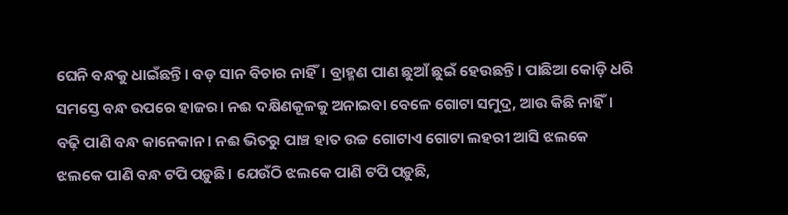ଘେନି ବନ୍ଧକୁ ଧାଇଁଛନ୍ତି। ବଡ଼ ସାନ ବିଚାର ନାହିଁ। ବ୍ରାହ୍ମଣ ପାଣ ଛୁଆଁ ଛୁଇଁ ହେଉଛନ୍ତି। ପାଛିଆ କୋଡ଼ି ଧରି ସମସ୍ତେ ବନ୍ଧ ଉପରେ ହାଜର। ନଈ ଦକ୍ଷିଣକୂଳକୁ ଅନାଇବା ବେଳେ ଗୋଟା ସମୁଦ୍ର, ଆଉ କିଛି ନାହିଁ। ବଢ଼ି ପାଣି ବନ୍ଧ କାନେକାନ। ନଈ ଭିତରୁ ପାଞ୍ଚ ହାତ ଉଚ୍ଚ ଗୋଟାଏ ଗୋଟା ଲହରୀ ଆସି ଝଲକେ ଝଲକେ ପାଣି ବନ୍ଧ ଟପି ପଡ଼ୁଛି। ଯେଉଁଠି ଝଲକେ ପାଣି ଟପି ପଡ଼ୁଛି,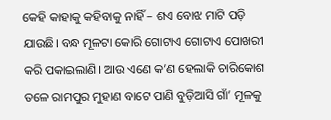କେହି କାହାକୁ କହିବାକୁ ନାହିଁ – ଶଏ ବୋଝ ମାଟି ପଡ଼ି ଯାଉଛି। ବନ୍ଧ ମୂଳଟା କୋରି ଗୋଟାଏ ଗୋଟାଏ ପୋଖରୀ କରି ପକାଇଲାଣି। ଆଉ ଏଣେ କ’ଣ ହେଲାକି ଚାରିକୋଶ ତଳେ ରାମପୁର ମୁହାଣ ବାଟେ ପାଣି ବୁଡ଼ିଆସି ଗାଁ’ ମୂଳକୁ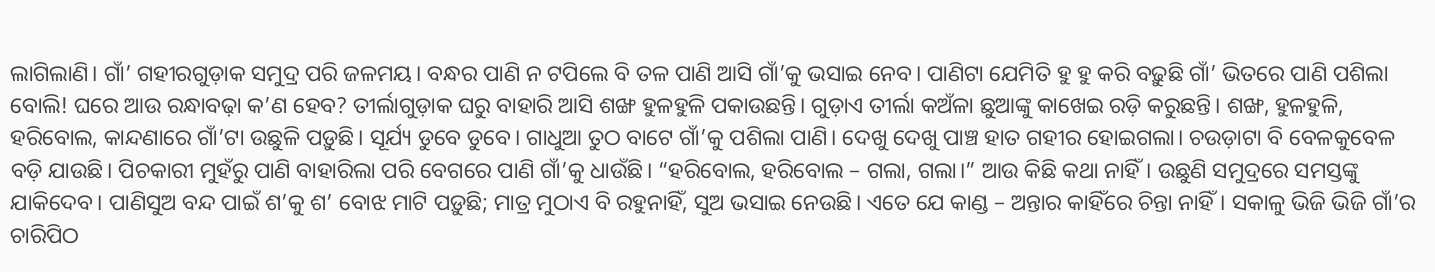ଲାଗିଲାଣି। ଗାଁ’ ଗହୀରଗୁଡ଼ାକ ସମୁଦ୍ର ପରି ଜଳମୟ। ବନ୍ଧର ପାଣି ନ ଟପିଲେ ବି ତଳ ପାଣି ଆସି ଗାଁ’କୁ ଭସାଇ ନେବ। ପାଣିଟା ଯେମିତି ହୁ ହୁ କରି ବଢ଼ୁଛି ଗାଁ’ ଭିତରେ ପାଣି ପଶିଲା ବୋଲି! ଘରେ ଆଉ ରନ୍ଧାବଢ଼ା କ’ଣ ହେବ? ତୀର୍ଲାଗୁଡ଼ାକ ଘରୁ ବାହାରି ଆସି ଶଙ୍ଖ ହୁଳହୁଳି ପକାଉଛନ୍ତି। ଗୁଡ଼ାଏ ତୀର୍ଲା କଅଁଳା ଛୁଆଙ୍କୁ କାଖେଇ ରଡ଼ି କରୁଛନ୍ତି। ଶଙ୍ଖ, ହୁଳହୁଳି, ହରିବୋଲ, କାନ୍ଦଣାରେ ଗାଁ’ଟା ଉଛୁଳି ପଡ଼ୁଛି। ସୂର୍ଯ୍ୟ ଡୁବେ ଡୁବେ। ଗାଧୁଆ ତୁଠ ବାଟେ ଗାଁ’କୁ ପଶିଲା ପାଣି। ଦେଖୁ ଦେଖୁ ପାଞ୍ଚ ହାତ ଗହୀର ହୋଇଗଲା। ଚଉଡ଼ାଟା ବି ବେଳକୁବେଳ ବଡ଼ି ଯାଉଛି। ପିଚକାରୀ ମୁହଁରୁ ପାଣି ବାହାରିଲା ପରି ବେଗରେ ପାଣି ଗାଁ’କୁ ଧାଉଁଛି। “ହରିବୋଲ, ହରିବୋଲ – ଗଲା, ଗଲା।” ଆଉ କିଛି କଥା ନାହିଁ। ଉଛୁଣି ସମୁଦ୍ରରେ ସମସ୍ତଙ୍କୁ ଯାକିଦେବ। ପାଣିସୁଅ ବନ୍ଦ ପାଇଁ ଶ’କୁ ଶ’ ବୋଝ ମାଟି ପଡ଼ୁଛି; ମାତ୍ର ମୁଠାଏ ବି ରହୁନାହିଁ, ସୁଅ ଭସାଇ ନେଉଛି। ଏତେ ଯେ କାଣ୍ଡ – ଅନ୍ତାର କାହିଁରେ ଚିନ୍ତା ନାହିଁ। ସକାଳୁ ଭିଜି ଭିଜି ଗାଁ’ର ଚାରିପିଠ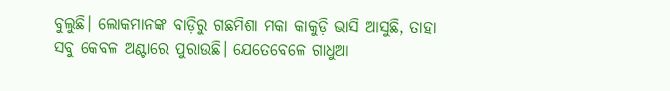ବୁଲୁଛି। ଲୋକମାନଙ୍କ ବାଡ଼ିରୁ ଗଛମିଶା ମକା କାକୁଡ଼ି ଭାସି ଆସୁଛି, ତାହା ସବୁ କେବଳ ଅଣ୍ଟାରେ ପୁରାଉଛି। ଯେତେବେଳେ ଗାଧୁଆ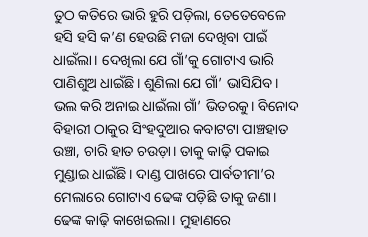ତୁଠ କତିରେ ଭାରି ହୁରି ପଡ଼ିଲା, ତେତେବେଳେ ହସି ହସି କ’ଣ ହେଉଛି ମଜା ଦେଖିବା ପାଇଁ ଧାଇଁଲା। ଦେଖିଲା ଯେ ଗାଁ’କୁ ଗୋଟାଏ ଭାରି ପାଣିଶୁଅ ଧାଇଁଛି। ଶୁଣିଲା ଯେ ଗାଁ’ ଭାସିଯିବ। ଭଲ କରି ଅନାଇ ଧାଇଁଲା ଗାଁ’ ଭିତରକୁ। ବିନୋଦ ବିହାରୀ ଠାକୁର ସିଂହଦୁଆର କବାଟଟା ପାଞ୍ଚହାତ ଉଞ୍ଚା, ଚାରି ହାତ ଚଉଡ଼ା। ତାକୁ କାଢ଼ି ପକାଇ ମୁଣ୍ଡାଇ ଧାଇଁଛି। ଦାଣ୍ଡ ପାଖରେ ପାର୍ବତୀମା’ର ମେଲାରେ ଗୋଟାଏ ଢେଙ୍କ ପଡ଼ିଛି ତାକୁ ଜଣା। ଢେଙ୍କ କାଢ଼ି କାଖେଇଲା। ମୁହାଣରେ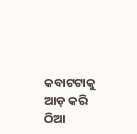କବାଟଟାକୁ ଆଡ଼ କରି ଠିଆ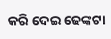କରି ଦେଇ ଢେଙ୍କଟା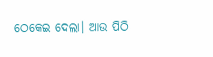ଠେକେଇ ଦେଲା। ଆଉ ପିଠି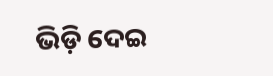ଭିଡ଼ି ଦେଇ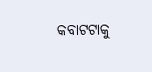କବାଟଟାକୁ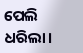ପେଲି ଧରିଲା।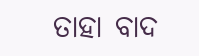ତାହା ବାଦ